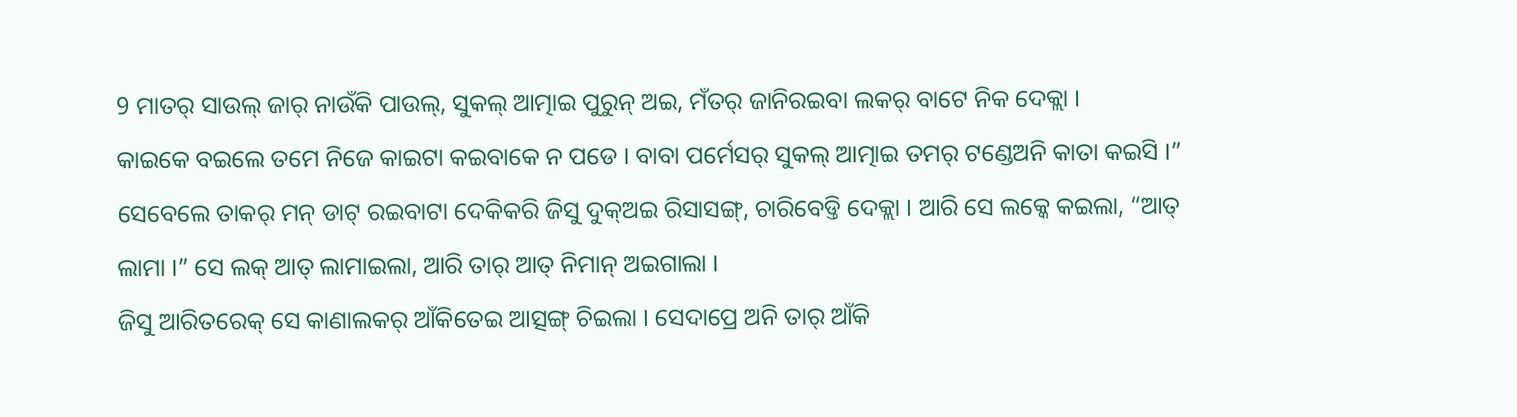9 ମାତର୍ ସାଉଲ୍ ଜାର୍ ନାଉଁକି ପାଉଲ୍, ସୁକଲ୍ ଆତ୍ମାଇ ପୁରୁନ୍ ଅଇ, ମଁତର୍ ଜାନିରଇବା ଲକର୍ ବାଟେ ନିକ ଦେକ୍ଲା ।
କାଇକେ ବଇଲେ ତମେ ନିଜେ କାଇଟା କଇବାକେ ନ ପଡେ । ବାବା ପର୍ମେସର୍ ସୁକଲ୍ ଆତ୍ମାଇ ତମର୍ ଟଣ୍ଡେଅନି କାତା କଇସି ।”
ସେବେଲେ ତାକର୍ ମନ୍ ଡାଟ୍ ରଇବାଟା ଦେକିକରି ଜିସୁ ଦୁକ୍ଅଇ ରିସାସଙ୍ଗ୍, ଚାରିବେଡ୍ତି ଦେକ୍ଲା । ଆରି ସେ ଲକ୍କେ କଇଲା, “ଆତ୍ ଲାମା ।” ସେ ଲକ୍ ଆତ୍ ଲାମାଇଲା, ଆରି ତାର୍ ଆତ୍ ନିମାନ୍ ଅଇଗାଲା ।
ଜିସୁ ଆରିତରେକ୍ ସେ କାଣାଲକର୍ ଆଁକିତେଇ ଆତ୍ସଙ୍ଗ୍ ଚିଇଲା । ସେଦାପ୍ରେ ଅନି ତାର୍ ଆଁକି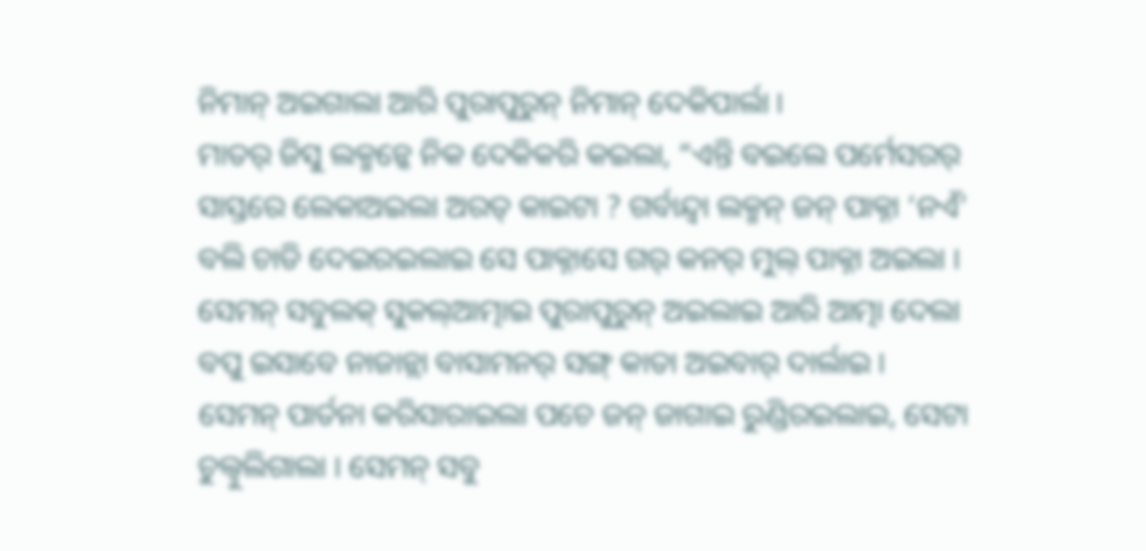ନିମାନ୍ ଅଇଗାଲା ଆରି ପୁରାପୁରୁନ୍ ନିମାନ୍ ଦେକିପାର୍ଲା ।
ମାତର୍ ଜିସୁ ଲକ୍ମନ୍କେ ନିକ ଦେକିକରି କଇଲା, “ଏନ୍ତି ବଇଲେ ପର୍ମେସରର୍ ସାସ୍ତରେ ଲେକାଅଇଲା ଅରତ୍ କାଇଟା ? ଗର୍ବାନ୍ଦ୍ବା ଲକ୍ମନ୍ ଜନ୍ ପାକ୍ନା ‘ନଏଁ’ ବଲି ଚାଡି ଦେଇରଇଲାଇ ସେ ପାକ୍ନାସେ ଗର୍ କନର୍ ମୁଲ୍ ପାକ୍ନା ଅଇଲା ।
ସେମନ୍ ସବୁଲକ୍ ସୁକଲ୍ଆତ୍ମାଇ ପୁରାପୁରୁନ୍ ଅଇଲାଇ ଆରି ଆତ୍ମା ଦେଲା ବପୁ ଇସାବେ ନାଜାନ୍ଲା ବାସାମନର୍ ସଙ୍ଗ୍ କାତା ଅଇବାର୍ ଦାର୍ଲାଇ ।
ସେମନ୍ ପାର୍ତନା କରିସାରାଇଲା ପଚେ ଜନ୍ ଜାଗାଇ ରୁଣ୍ଡିରଇଲାଇ, ସେଟା ଚୁଲ୍ବୁଲିଗାଲା । ସେମନ୍ ସବୁ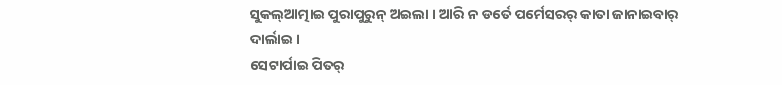ସୁକଲ୍ଆତ୍ମାଇ ପୁରାପୁରୁନ୍ ଅଇଲା । ଆରି ନ ଡର୍ତେ ପର୍ମେସରର୍ କାତା ଜାନାଇବାର୍ ଦାର୍ଲାଇ ।
ସେଟାର୍ପାଇ ପିତର୍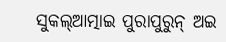ସୁକଲ୍ଆତ୍ମାଇ ପୁରାପୁରୁନ୍ ଅଇ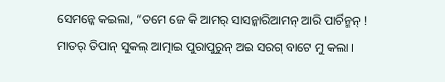ସେମନ୍କେ କଇଲା, “ତମେ ଜେ କି ଆମର୍ ସାସନ୍କାରିଆମନ୍ ଆରି ପାର୍ଚିନ୍ମନ୍ !
ମାତର୍ ତିପାନ୍ ସୁକଲ୍ ଆତ୍ମାଇ ପୁରାପୁରୁନ୍ ଅଇ ସରଗ୍ ବାଟେ ମୁ କଲା ।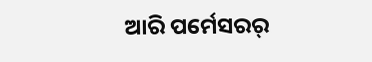ଆରି ପର୍ମେସରର୍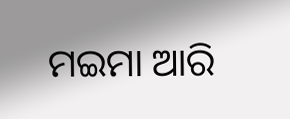ମଇମା ଆରି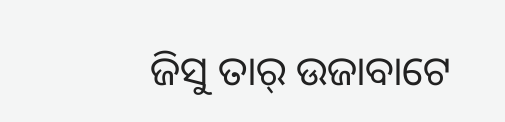ଜିସୁ ତାର୍ ଉଜାବାଟେ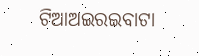ଟିଆଅଇରଇବାଟା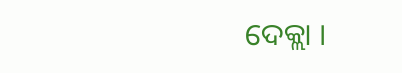ଦେକ୍ଲା ।